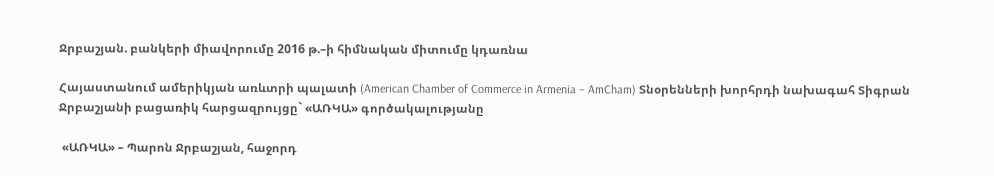Ջրբաշյան. բանկերի միավորումը 2016 թ.–ի հիմնական միտումը կդառնա

Հայաստանում ամերիկյան առևտրի պալատի (American Chamber of Commerce in Armenia – AmCham) Տնօրենների խորհրդի նախագահ Տիգրան Ջրբաշյանի բացառիկ հարցազրույցը` «ԱՌԿԱ» գործակալությանը

 «ԱՌԿԱ» – Պարոն Ջրբաշյան, հաջորդ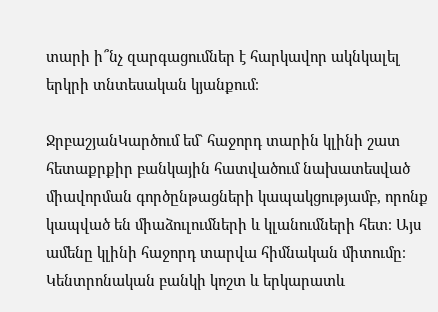տարի ի՞նչ զարգացումներ է հարկավոր ակնկալել երկրի տնտեսական կյանքում։

ՋրբաշյանԿարծում եմ` հաջորդ տարին կլինի շատ հետաքրքիր բանկային հատվածում նախատեսված միավորման գործընթացների կապակցությամբ, որոնք կապված են միաձուլումների և կլանումների հետ։ Այս ամենը կլինի հաջորդ տարվա հիմնական միտումը։ Կենտրոնական բանկի կոշտ և երկարատև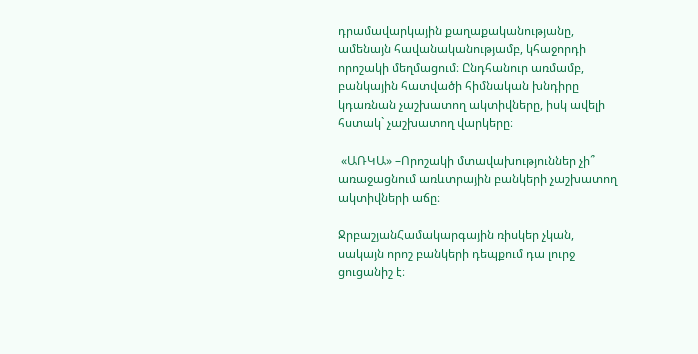դրամավարկային քաղաքականությանը, ամենայն հավանականությամբ, կհաջորդի որոշակի մեղմացում։ Ընդհանուր առմամբ, բանկային հատվածի հիմնական խնդիրը կդառնան չաշխատող ակտիվները, իսկ ավելի հստակ` չաշխատող վարկերը։

 «ԱՌԿԱ» –Որոշակի մտավախություններ չի՞ առաջացնում առևտրային բանկերի չաշխատող ակտիվների աճը։

ՋրբաշյանՀամակարգային ռիսկեր չկան, սակայն որոշ բանկերի դեպքում դա լուրջ ցուցանիշ է։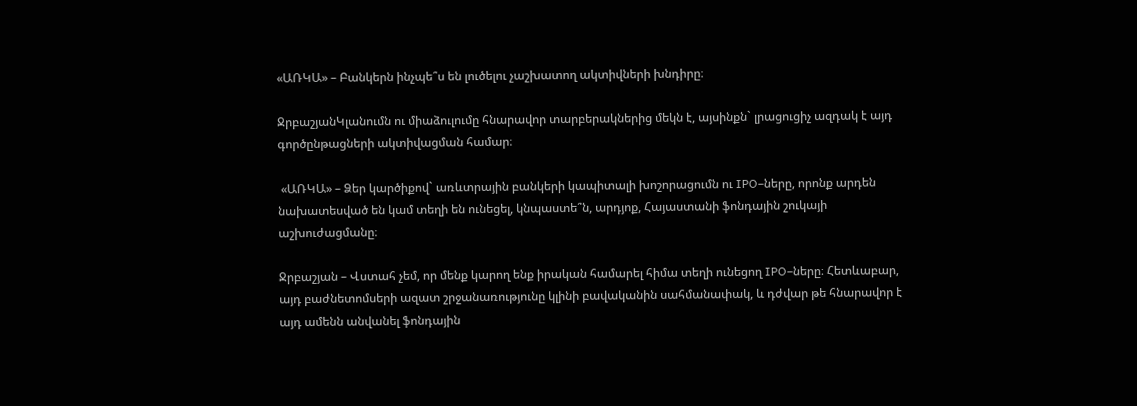«ԱՌԿԱ» – Բանկերն ինչպե՞ս են լուծելու չաշխատող ակտիվների խնդիրը։

ՋրբաշյանԿլանումն ու միաձուլումը հնարավոր տարբերակներից մեկն է, այսինքն` լրացուցիչ ազդակ է այդ գործընթացների ակտիվացման համար։

 «ԱՌԿԱ» – Ձեր կարծիքով` առևտրային բանկերի կապիտալի խոշորացումն ու IPO–ները, որոնք արդեն նախատեսված են կամ տեղի են ունեցել, կնպաստե՞ն, արդյոք, Հայաստանի ֆոնդային շուկայի աշխուժացմանը։

Ջրբաշյան – Վստահ չեմ, որ մենք կարող ենք իրական համարել հիմա տեղի ունեցող IPO–ները։ Հետևաբար, այդ բաժնետոմսերի ազատ շրջանառությունը կլինի բավականին սահմանափակ, և դժվար թե հնարավոր է այդ ամենն անվանել ֆոնդային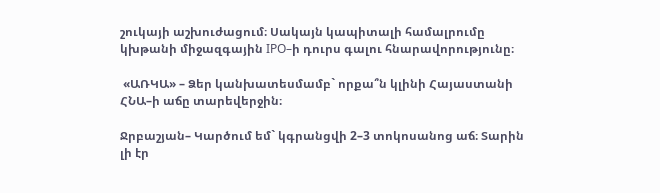շուկայի աշխուժացում։ Սակայն կապիտալի համալրումը կխթանի միջազգային IPO–ի դուրս գալու հնարավորությունը։

 «ԱՌԿԱ» – Ձեր կանխատեսմամբ` որքա՞ն կլինի Հայաստանի ՀՆԱ–ի աճը տարեվերջին։

Ջրբաշյան– Կարծում եմ` կգրանցվի 2–3 տոկոսանոց աճ։ Տարին լի էր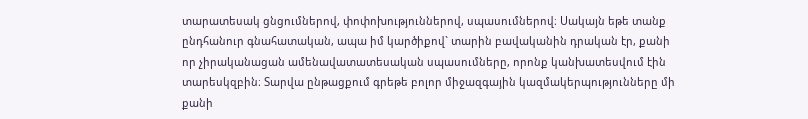տարատեսակ ցնցումներով, փոփոխություններով, սպասումներով։ Սակայն եթե տանք ընդհանուր գնահատական, ապա իմ կարծիքով` տարին բավականին դրական էր, քանի որ չիրականացան ամենավատատեսական սպասումները, որոնք կանխատեսվում էին տարեսկզբին։ Տարվա ընթացքում գրեթե բոլոր միջազգային կազմակերպությունները մի քանի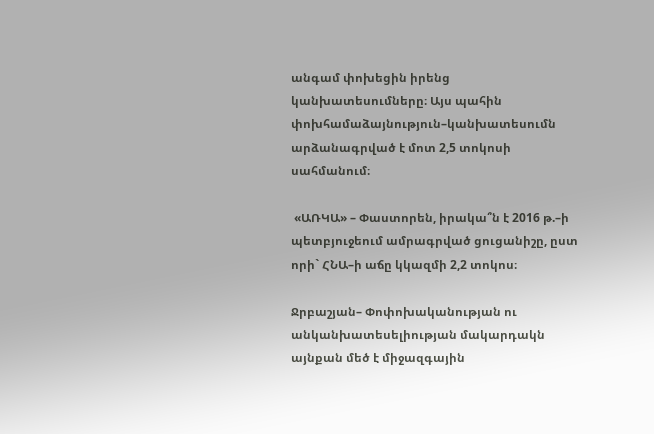անգամ փոխեցին իրենց կանխատեսումները։ Այս պահին փոխհամաձայնություն–կանխատեսումն արձանագրված է մոտ 2,5 տոկոսի սահմանում։

 «ԱՌԿԱ» – Փաստորեն, իրակա՞ն է 2016 թ.–ի պետբյուջեում ամրագրված ցուցանիշը, ըստ որի` ՀՆԱ–ի աճը կկազմի 2,2 տոկոս։

Ջրբաշյան– Փոփոխականության ու անկանխատեսելիության մակարդակն այնքան մեծ է միջազգային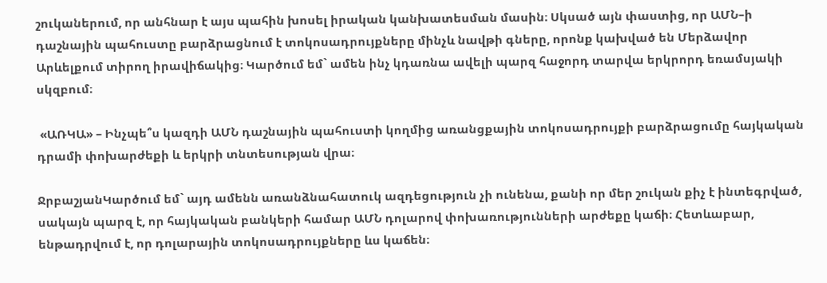շուկաներում, որ անհնար է այս պահին խոսել իրական կանխատեսման մասին։ Սկսած այն փաստից, որ ԱՄՆ–ի դաշնային պահուստը բարձրացնում է տոկոսադրույքները մինչև նավթի գները, որոնք կախված են Մերձավոր Արևելքում տիրող իրավիճակից։ Կարծում եմ` ամեն ինչ կդառնա ավելի պարզ հաջորդ տարվա երկրորդ եռամսյակի սկզբում։

 «ԱՌԿԱ» – Ինչպե՞ս կազդի ԱՄՆ դաշնային պահուստի կողմից առանցքային տոկոսադրույքի բարձրացումը հայկական դրամի փոխարժեքի և երկրի տնտեսության վրա։

ՋրբաշյանԿարծում եմ` այդ ամենն առանձնահատուկ ազդեցություն չի ունենա, քանի որ մեր շուկան քիչ է ինտեգրված, սակայն պարզ է, որ հայկական բանկերի համար ԱՄՆ դոլարով փոխառությունների արժեքը կաճի։ Հետևաբար, ենթադրվում է, որ դոլարային տոկոսադրույքները ևս կաճեն։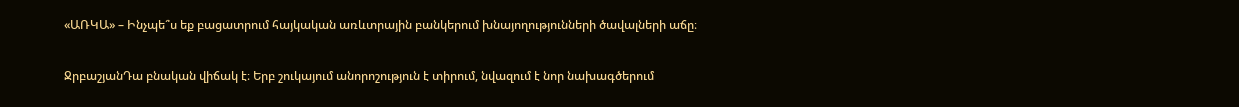«ԱՌԿԱ» – Ինչպե՞ս եք բացատրում հայկական առևտրային բանկերում խնայողությունների ծավալների աճը։

ՋրբաշյանԴա բնական վիճակ է։ Երբ շուկայում անորոշություն է տիրում, նվազում է նոր նախագծերում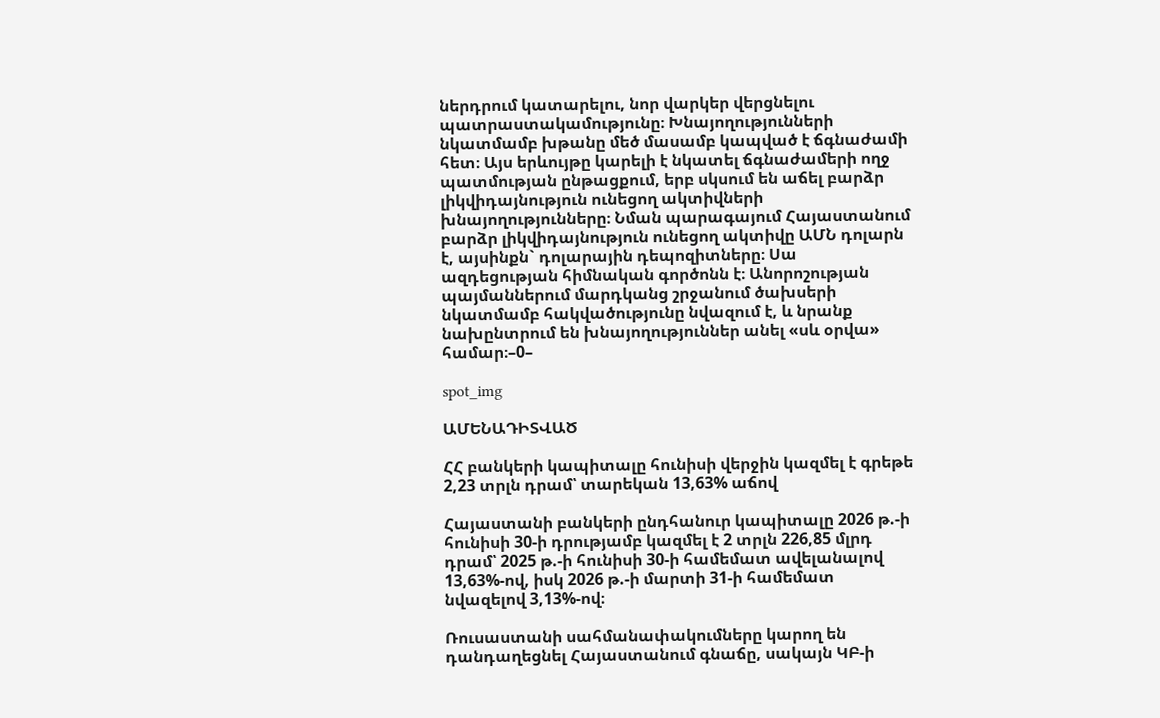ներդրում կատարելու, նոր վարկեր վերցնելու պատրաստակամությունը։ Խնայողությունների նկատմամբ խթանը մեծ մասամբ կապված է ճգնաժամի հետ։ Այս երևույթը կարելի է նկատել ճգնաժամերի ողջ պատմության ընթացքում, երբ սկսում են աճել բարձր լիկվիդայնություն ունեցող ակտիվների խնայողությունները։ Նման պարագայում Հայաստանում բարձր լիկվիդայնություն ունեցող ակտիվը ԱՄՆ դոլարն է, այսինքն` դոլարային դեպոզիտները։ Սա ազդեցության հիմնական գործոնն է։ Անորոշության պայմաններում մարդկանց շրջանում ծախսերի նկատմամբ հակվածությունը նվազում է, և նրանք նախընտրում են խնայողություններ անել «սև օրվա» համար։–0–

spot_img

ԱՄԵՆԱԴԻՏՎԱԾ

ՀՀ բանկերի կապիտալը հունիսի վերջին կազմել է գրեթե 2,23 տրլն դրամ՝ տարեկան 13,63% աճով

Հայաստանի բանկերի ընդհանուր կապիտալը 2026 թ.-ի հունիսի 30-ի դրությամբ կազմել է 2 տրլն 226,85 մլրդ դրամ՝ 2025 թ.-ի հունիսի 30-ի համեմատ ավելանալով 13,63%-ով, իսկ 2026 թ.-ի մարտի 31-ի համեմատ նվազելով 3,13%-ով։

Ռուսաստանի սահմանափակումները կարող են դանդաղեցնել Հայաստանում գնաճը, սակայն ԿԲ-ի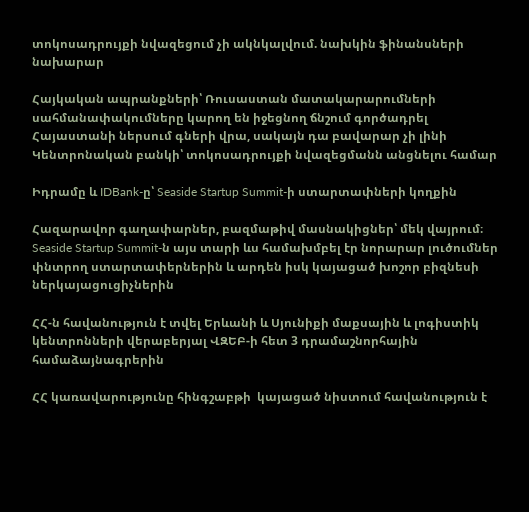տոկոսադրույքի նվազեցում չի ակնկալվում. նախկին ֆինանսների նախարար

Հայկական ապրանքների՝ Ռուսաստան մատակարարումների սահմանափակումները կարող են իջեցնող ճնշում գործադրել Հայաստանի ներսում գների վրա, սակայն դա բավարար չի լինի Կենտրոնական բանկի՝ տոկոսադրույքի նվազեցմանն անցնելու համար

Իդրամը և IDBank-ը՝ Seaside Startup Summit-ի ստարտափների կողքին

Հազարավոր գաղափարներ, բազմաթիվ մասնակիցներ՝ մեկ վայրում։ Seaside Startup Summit-ն այս տարի ևս համախմբել էր նորարար լուծումներ փնտրող ստարտափերներին և արդեն իսկ կայացած խոշոր բիզնեսի ներկայացուցիչներին

ՀՀ-ն հավանություն է տվել Երևանի և Սյունիքի մաքսային և լոգիստիկ կենտրոնների վերաբերյալ ՎԶԵԲ-ի հետ 3 դրամաշնորհային համաձայնագրերին

ՀՀ կառավարությունը հինգշաբթի  կայացած նիստում հավանություն է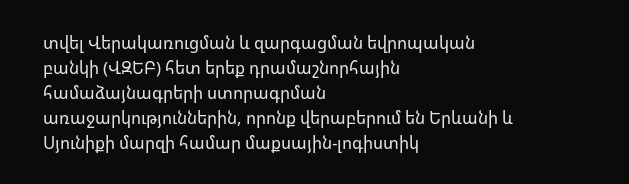տվել Վերակառուցման և զարգացման եվրոպական բանկի (ՎԶԵԲ) հետ երեք դրամաշնորհային համաձայնագրերի ստորագրման առաջարկություններին, որոնք վերաբերում են Երևանի և Սյունիքի մարզի համար մաքսային-լոգիստիկ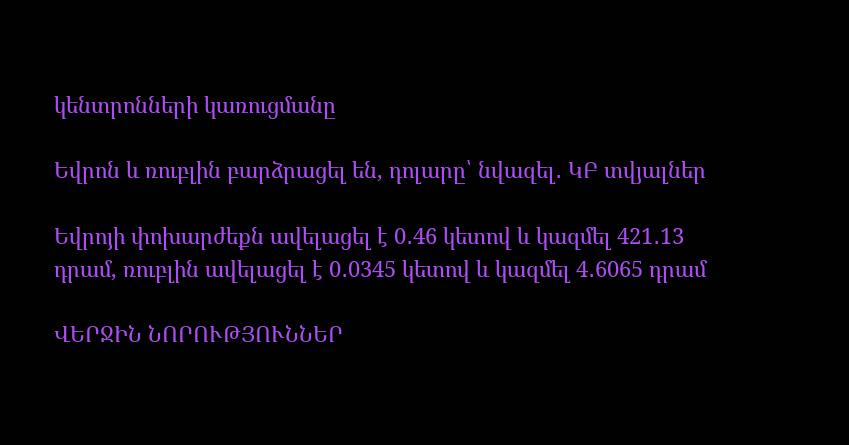կենտրոնների կառուցմանը

Եվրոն և ռուբլին բարձրացել են, դոլարը՝ նվազել․ ԿԲ տվյալներ

Եվրոյի փոխարժեքն ավելացել է 0․46 կետով և կազմել 421․13 դրամ, ռուբլին ավելացել է 0․0345 կետով և կազմել 4․6065 դրամ

ՎԵՐՋԻՆ ՆՈՐՈՒԹՅՈՒՆՆԵՐ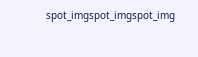spot_imgspot_imgspot_img